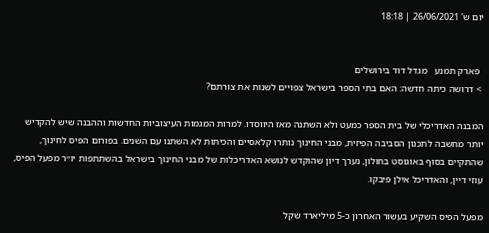יום ש' 26/06/2021 | 18:18


  פארק תמנע   מגדל דוד בירושלים
 > דרושה כיתה חדשה: האם בתי הספר בישראל צפויים לשנות את צורתם?

המבנה האדריכלי של בית הספר כמעט ולא השתנה מאז היווסדו. למרות המגמות העיצוביות החדשות וההבנה שיש להקדיש יותר מחשבה לתכנון הסביבה הפיזית, מבני החינוך נותרו קלאסיים והכיתות לא השתנו עם השנים. בפורום הפיס לחינוך, שהתקיים בסוף באוגוסט בחולון, נערך דיון שהוקדש לנושא האדריכלות של מבני החינוך בישראל בהשתתפות יו״ר מפעל הפיס, עוזי דיין, והאדריכל אילן פיבקו.

מפעל הפיס השקיע בעשור האחרון כ-5 מיליארד שקל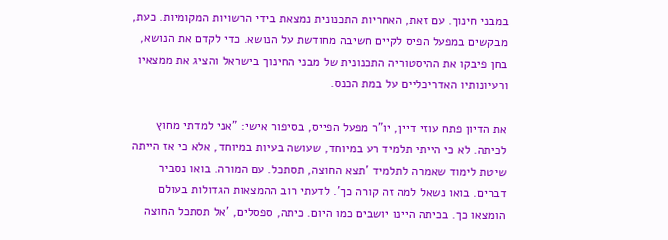במבני חינוך. עם זאת, האחריות התכנונית נמצאת בידי הרשויות המקומיות. כעת, מבקשים במפעל הפיס לקיים חשיבה מחודשת על הנושא. כדי לקדם את הנושא, בחן פיבקו את ההיסטוריה התכנונית של מבני החינוך בישראל והציג את ממצאיו ורעיונותיו האדריכליים על במת הכנס.

את הדיון פתח עוזי דיין, יו"ר מפעל הפייס, בסיפור אישי: "אני למדתי מחוץ לכיתה. לא כי הייתי תלמיד רע במיוחד, שעושה בעיות במיוחד, אלא כי אז הייתה שיטת לימוד שאמרה לתלמיד 'תצא החוצה, תסתכל. עם המורה. בואו נסביר דברים. בואו נשאל למה זה קורה כך'. לדעתי רוב ההמצאות הגדולות בעולם הומצאו כך. בכיתה היינו יושבים כמו היום. כיתה, ספסלים, 'אל תסתכל החוצה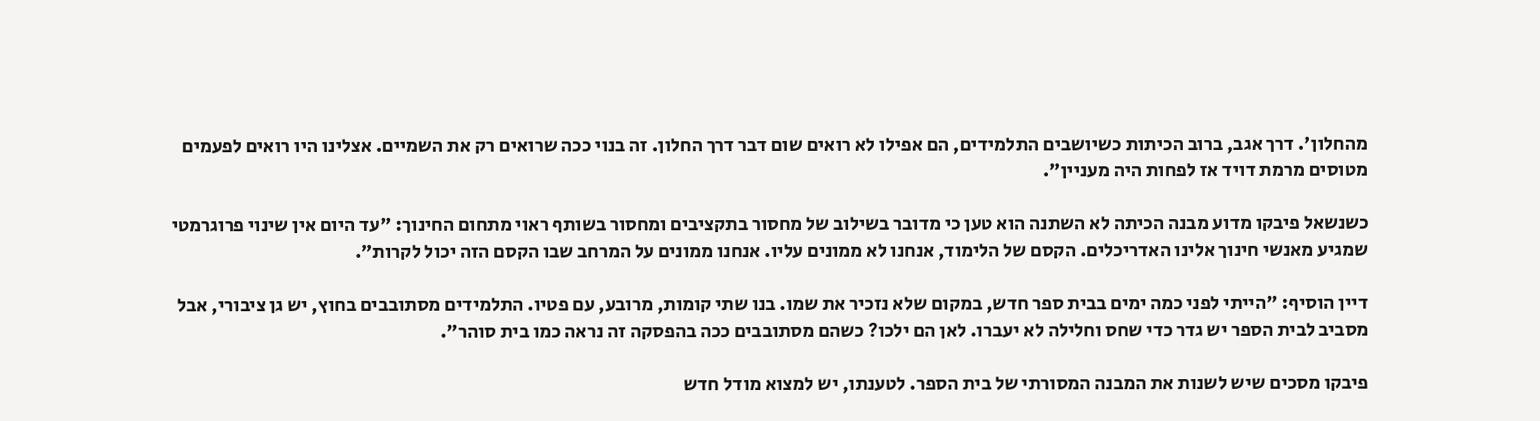מהחלון'. דרך אגב, ברוב הכיתות כשיושבים התלמידים, הם אפילו לא רואים שום דבר דרך החלון. זה בנוי ככה שרואים רק את השמיים. אצלינו היו רואים לפעמים מטוסים מרמת דויד אז לפחות היה מעניין".

כשנשאל פיבקו מדוע מבנה הכיתה לא השתנה הוא טען כי מדובר בשילוב של מחסור בתקציבים ומחסור בשותף ראוי מתחום החינוך: "עד היום אין שינוי פרוגרמטי שמגיע מאנשי חינוך אלינו האדריכלים. הקסם של הלימוד, אנחנו לא ממונים עליו. אנחנו ממונים על המרחב שבו הקסם הזה יכול לקרות״.

דיין הוסיף: "הייתי לפני כמה ימים בבית ספר חדש, במקום שלא נזכיר את שמו. בנו שתי קומות, מרובע, עם פטיו. התלמידים מסתובבים בחוץ, יש גן ציבורי, אבל מסביב לבית הספר יש גדר כדי שחס וחלילה לא יעברו. לאן הם ילכו? כשהם מסתובבים ככה בהפסקה זה נראה כמו בית סוהר".

פיבקו מסכים שיש לשנות את המבנה המסורתי של בית הספר. לטענתו, יש למצוא מודל חדש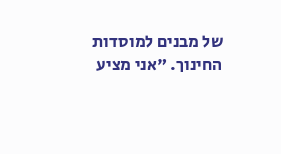של מבנים למוסדות החינוך. "אני מציע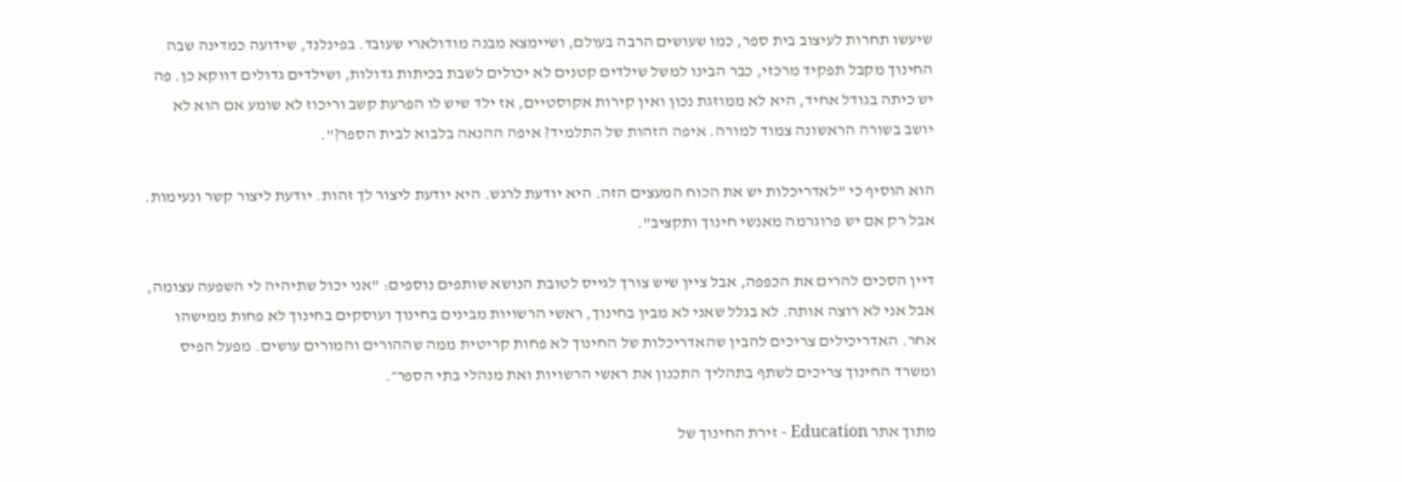שיעשו תחרות לעיצוב בית ספר, כמו שעושים הרבה בעולם, ושיימצא מבנה מודולארי שעובד. בפינלנד, שידועה כמדינה שבה החינוך מקבל תפקיד מרכזי, כבר הבינו למשל שילדים קטנים לא יכולים לשבת בכיתות גדולות, ושילדים גדולים דווקא כן. פה יש כיתה בגודל אחיד, היא לא ממוזגת נכון ואין קירות אקוסטיים, אז ילד שיש לו הפרעת קשב וריכוז לא שומע אם הוא לא יושב בשורה הראשונה צמוד למורה. איפה הזהות של התלמיד? איפה ההנאה בלבוא לבית הספר?".

הוא הוסיף כי "לאדריכלות יש את הכוח המעצים הזה. היא יודעת לרגש. היא יודעת ליצור לך זהות. יודעת ליצור קשר ונעימות. אבל רק אם יש פרוגרמה מאנשי חינוך ותקציב".

דיין הסכים להרים את הכפפה, אבל ציין שיש צורך לגייס לטובת הנושא שותפים נוספים: "אני יכול שתיהיה לי השפעה עצומה, אבל אני לא רוצה אותה. לא בגלל שאני לא מבין בחינוך, ראשי הרשויות מבינים בחינוך ועוסקים בחינוך לא פחות ממישהו אחר. האדריכילים צריכים להבין שהאדריכלות של החינוך לא פחות קריטית ממה שההורים והמורים עושים. מפעל הפיס ומשרד החינוך צריכים לשתף בתהליך התכנון את ראשי הרשויות ואת מנהלי בתי הספר״.

מתוך אתר Education - זירת החינוך של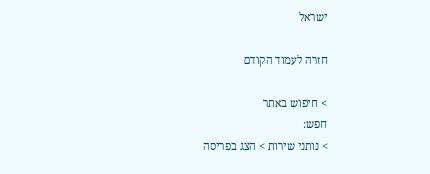ישראל

חזרה לעמוד הקודם

> חיפוש באתר
חפש:
> נותני שירות > הצג בפריסה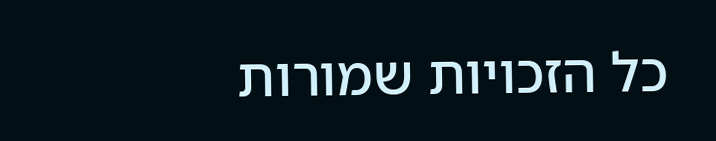כל הזכויות שמורות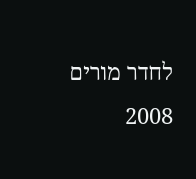לחדר מורים 2008